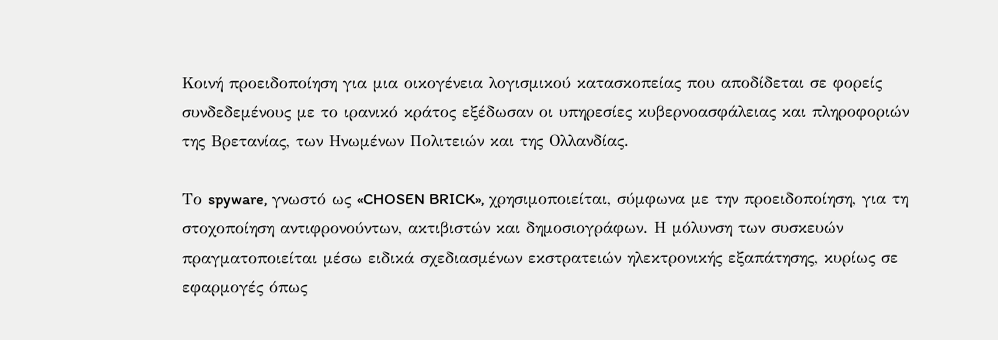Κοινή προειδοποίηση για μια οικογένεια λογισμικού κατασκοπείας που αποδίδεται σε φορείς συνδεδεμένους με το ιρανικό κράτος εξέδωσαν οι υπηρεσίες κυβερνοασφάλειας και πληροφοριών της Βρετανίας, των Ηνωμένων Πολιτειών και της Ολλανδίας.

Το spyware, γνωστό ως «CHOSEN BRICK», χρησιμοποιείται, σύμφωνα με την προειδοποίηση, για τη στοχοποίηση αντιφρονούντων, ακτιβιστών και δημοσιογράφων. Η μόλυνση των συσκευών πραγματοποιείται μέσω ειδικά σχεδιασμένων εκστρατειών ηλεκτρονικής εξαπάτησης, κυρίως σε εφαρμογές όπως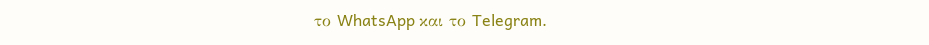το WhatsApp και το Telegram.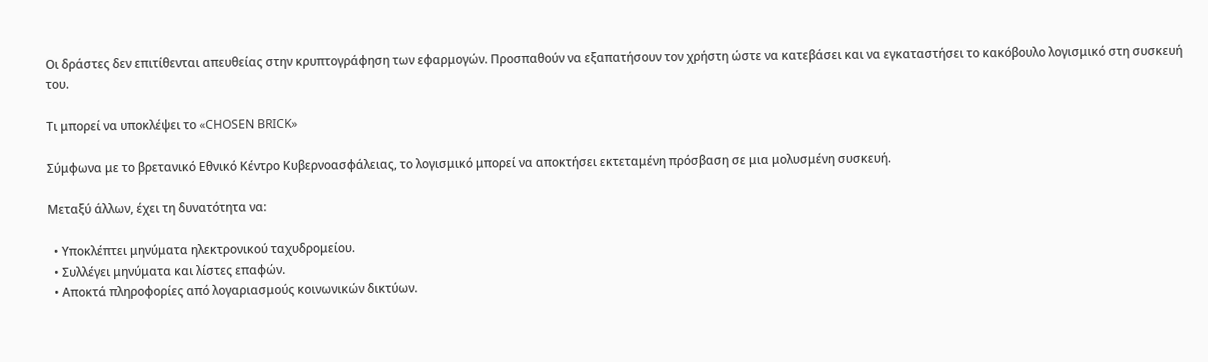Οι δράστες δεν επιτίθενται απευθείας στην κρυπτογράφηση των εφαρμογών. Προσπαθούν να εξαπατήσουν τον χρήστη ώστε να κατεβάσει και να εγκαταστήσει το κακόβουλο λογισμικό στη συσκευή του.

Τι μπορεί να υποκλέψει το «CHOSEN BRICK»

Σύμφωνα με το βρετανικό Εθνικό Κέντρο Κυβερνοασφάλειας, το λογισμικό μπορεί να αποκτήσει εκτεταμένη πρόσβαση σε μια μολυσμένη συσκευή.

Μεταξύ άλλων, έχει τη δυνατότητα να:

  • Υποκλέπτει μηνύματα ηλεκτρονικού ταχυδρομείου.
  • Συλλέγει μηνύματα και λίστες επαφών.
  • Αποκτά πληροφορίες από λογαριασμούς κοινωνικών δικτύων.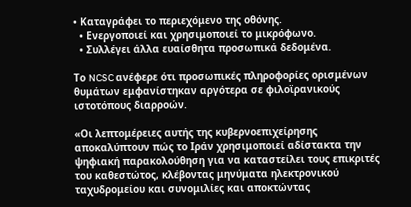• Καταγράφει το περιεχόμενο της οθόνης.
  • Ενεργοποιεί και χρησιμοποιεί το μικρόφωνο.
  • Συλλέγει άλλα ευαίσθητα προσωπικά δεδομένα.

Το NCSC ανέφερε ότι προσωπικές πληροφορίες ορισμένων θυμάτων εμφανίστηκαν αργότερα σε φιλοϊρανικούς ιστοτόπους διαρροών.

«Οι λεπτομέρειες αυτής της κυβερνοεπιχείρησης αποκαλύπτουν πώς το Ιράν χρησιμοποιεί αδίστακτα την ψηφιακή παρακολούθηση για να καταστείλει τους επικριτές του καθεστώτος, κλέβοντας μηνύματα ηλεκτρονικού ταχυδρομείου και συνομιλίες και αποκτώντας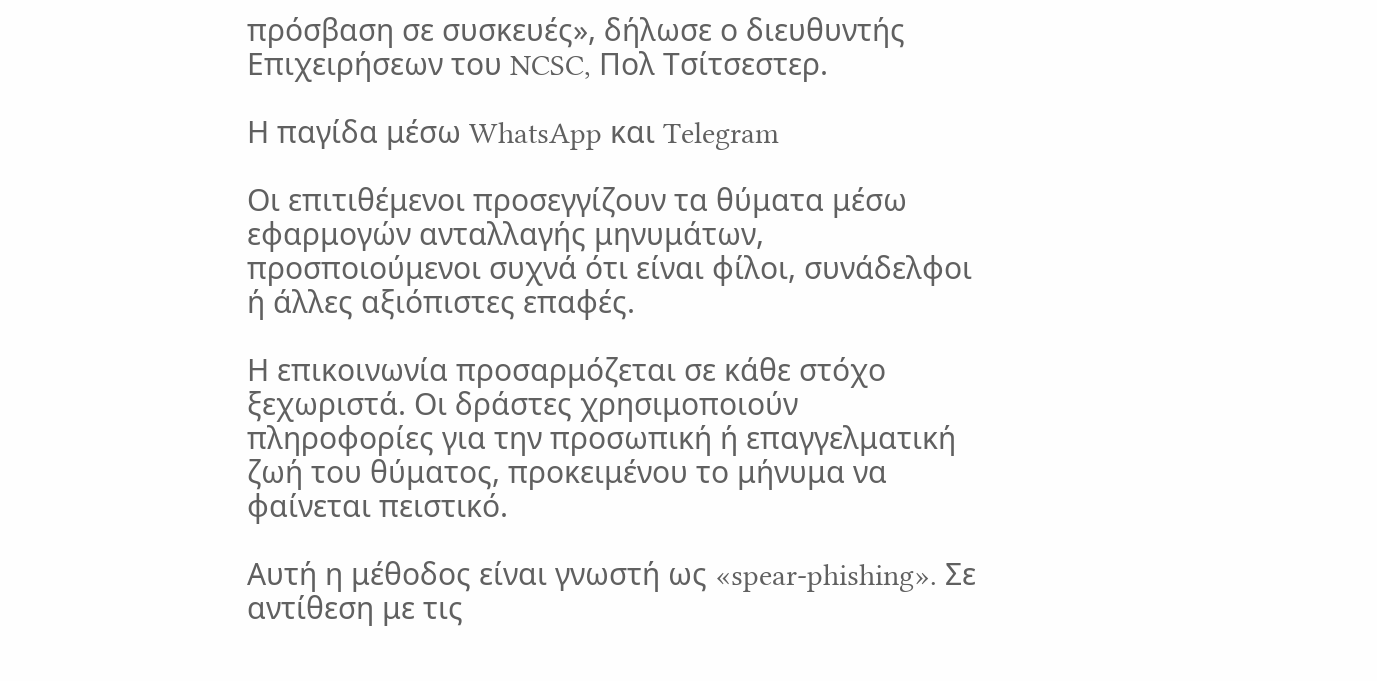πρόσβαση σε συσκευές», δήλωσε ο διευθυντής Επιχειρήσεων του NCSC, Πολ Τσίτσεστερ.

Η παγίδα μέσω WhatsApp και Telegram

Οι επιτιθέμενοι προσεγγίζουν τα θύματα μέσω εφαρμογών ανταλλαγής μηνυμάτων, προσποιούμενοι συχνά ότι είναι φίλοι, συνάδελφοι ή άλλες αξιόπιστες επαφές.

Η επικοινωνία προσαρμόζεται σε κάθε στόχο ξεχωριστά. Οι δράστες χρησιμοποιούν πληροφορίες για την προσωπική ή επαγγελματική ζωή του θύματος, προκειμένου το μήνυμα να φαίνεται πειστικό.

Αυτή η μέθοδος είναι γνωστή ως «spear-phishing». Σε αντίθεση με τις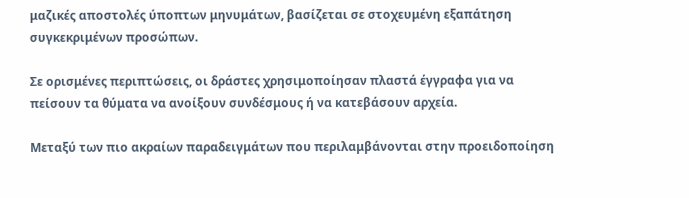μαζικές αποστολές ύποπτων μηνυμάτων, βασίζεται σε στοχευμένη εξαπάτηση συγκεκριμένων προσώπων.

Σε ορισμένες περιπτώσεις, οι δράστες χρησιμοποίησαν πλαστά έγγραφα για να πείσουν τα θύματα να ανοίξουν συνδέσμους ή να κατεβάσουν αρχεία.

Μεταξύ των πιο ακραίων παραδειγμάτων που περιλαμβάνονται στην προειδοποίηση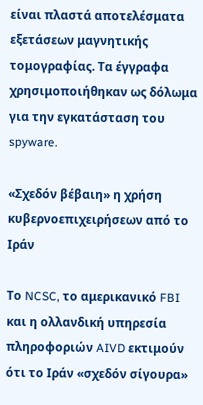είναι πλαστά αποτελέσματα εξετάσεων μαγνητικής τομογραφίας. Τα έγγραφα χρησιμοποιήθηκαν ως δόλωμα για την εγκατάσταση του spyware.

«Σχεδόν βέβαιη» η χρήση κυβερνοεπιχειρήσεων από το Ιράν

Το NCSC, το αμερικανικό FBI και η ολλανδική υπηρεσία πληροφοριών AIVD εκτιμούν ότι το Ιράν «σχεδόν σίγουρα»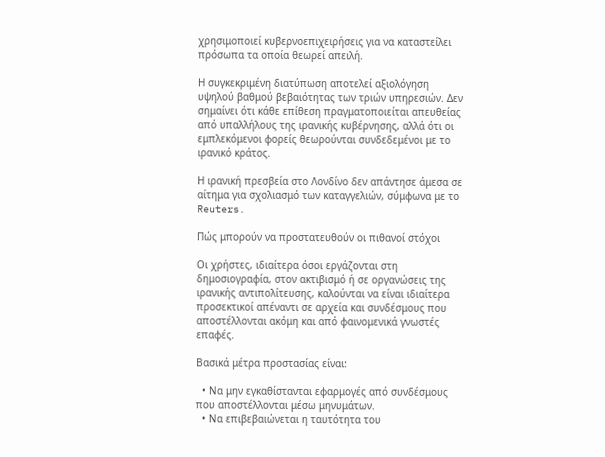χρησιμοποιεί κυβερνοεπιχειρήσεις για να καταστείλει πρόσωπα τα οποία θεωρεί απειλή.

Η συγκεκριμένη διατύπωση αποτελεί αξιολόγηση υψηλού βαθμού βεβαιότητας των τριών υπηρεσιών. Δεν σημαίνει ότι κάθε επίθεση πραγματοποιείται απευθείας από υπαλλήλους της ιρανικής κυβέρνησης, αλλά ότι οι εμπλεκόμενοι φορείς θεωρούνται συνδεδεμένοι με το ιρανικό κράτος.

Η ιρανική πρεσβεία στο Λονδίνο δεν απάντησε άμεσα σε αίτημα για σχολιασμό των καταγγελιών, σύμφωνα με το Reuters.

Πώς μπορούν να προστατευθούν οι πιθανοί στόχοι

Οι χρήστες, ιδιαίτερα όσοι εργάζονται στη δημοσιογραφία, στον ακτιβισμό ή σε οργανώσεις της ιρανικής αντιπολίτευσης, καλούνται να είναι ιδιαίτερα προσεκτικοί απέναντι σε αρχεία και συνδέσμους που αποστέλλονται ακόμη και από φαινομενικά γνωστές επαφές.

Βασικά μέτρα προστασίας είναι:

  • Να μην εγκαθίστανται εφαρμογές από συνδέσμους που αποστέλλονται μέσω μηνυμάτων.
  • Να επιβεβαιώνεται η ταυτότητα του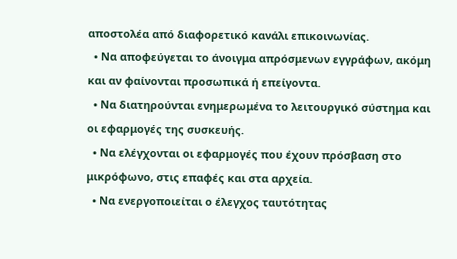αποστολέα από διαφορετικό κανάλι επικοινωνίας.
  • Να αποφεύγεται το άνοιγμα απρόσμενων εγγράφων, ακόμη και αν φαίνονται προσωπικά ή επείγοντα.
  • Να διατηρούνται ενημερωμένα το λειτουργικό σύστημα και οι εφαρμογές της συσκευής.
  • Να ελέγχονται οι εφαρμογές που έχουν πρόσβαση στο μικρόφωνο, στις επαφές και στα αρχεία.
  • Να ενεργοποιείται ο έλεγχος ταυτότητας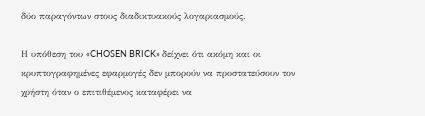δύο παραγόντων στους διαδικτυακούς λογαριασμούς.

Η υπόθεση του «CHOSEN BRICK» δείχνει ότι ακόμη και οι κρυπτογραφημένες εφαρμογές δεν μπορούν να προστατεύσουν τον χρήστη όταν ο επιτιθέμενος καταφέρει να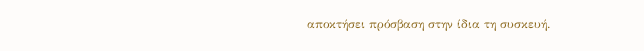αποκτήσει πρόσβαση στην ίδια τη συσκευή.